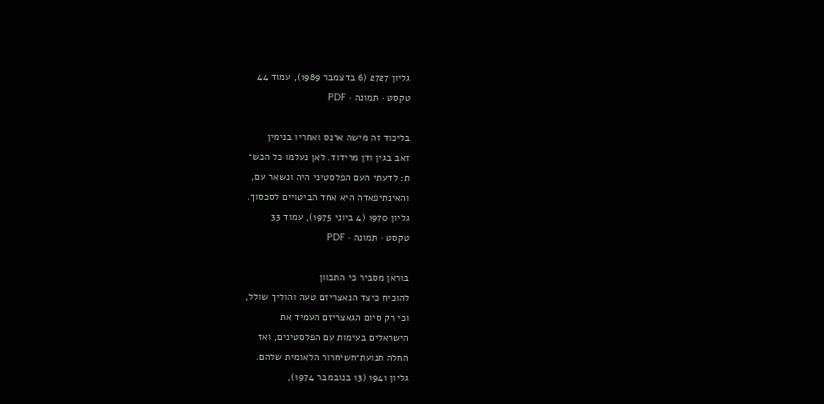גליון 2727 (6 בדצמבר 1989), עמוד 44
טקסט · תמונה · PDF

בליכוד זה מישה ארנס ואחריו בנימין
זאב בגין ודן מרידוד. לאן נעלמו כל הכש־
ת: לדעתי העם הפלסטיני היה ונשאר עם,
והאינתיפאדה היא אחד הביטויים לסכסוך.
גליון 1970 (4 ביוני 1975), עמוד 33
טקסט · תמונה · PDF

בוראן מסביר כי התכוון
להוכיח כיצד הנאצריזם טעה והוליך שולל,
וכי רק סיום הגאצריזם העמיד את
הישראלים בעימות עם הפלסטינים, ואז
החלה תנועת־חשיחרור הלאומית שלהם.
גליון 1941 (13 בנובמבר 1974),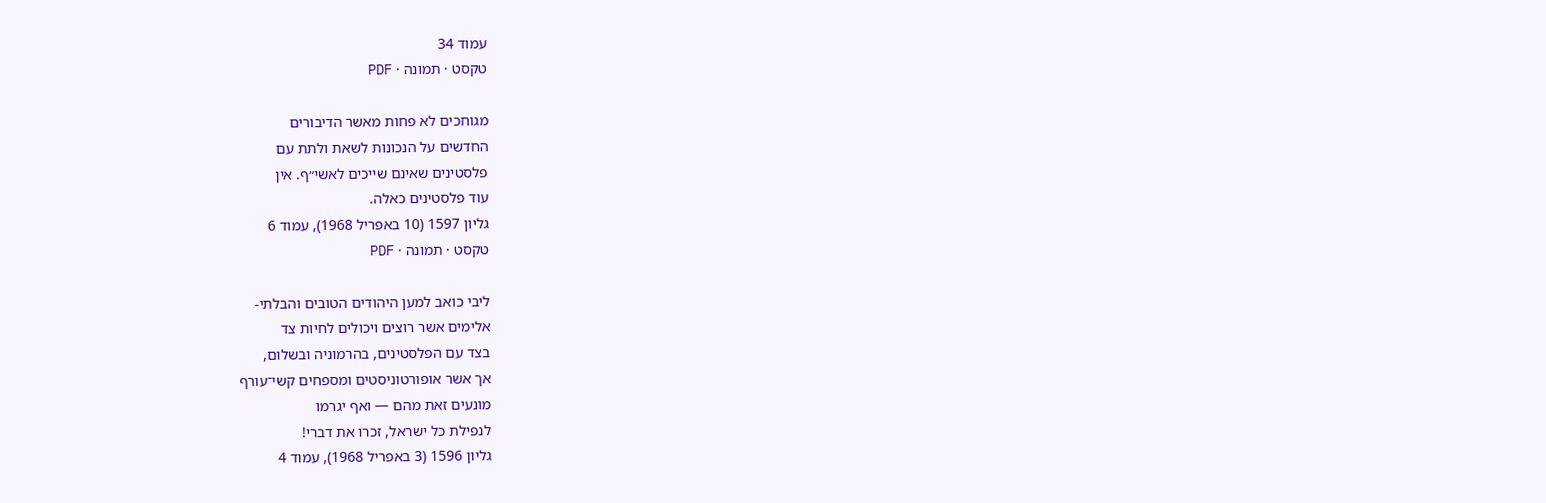עמוד 34
טקסט · תמונה · PDF

מגוחכים לא פחות מאשר הדיבורים
החדשים על הנכונות לשאת ולתת עם
פלסטינים שאינם שייכים לאשי״ף. אין
עוד פלסטינים כאלה.
גליון 1597 (10 באפריל 1968), עמוד 6
טקסט · תמונה · PDF

ליבי כואב למען היהודים הטובים והבלתי-
אלימים אשר רוצים ויכולים לחיות צד
בצד עם הפלסטינים, בהרמוניה ובשלום,
אך אשר אופורטוניסטים ומספחים קשי־עורף
מונעים זאת מהם — ואף יגרמו
לנפילת כל ישראל, זכרו את דברי!
גליון 1596 (3 באפריל 1968), עמוד 4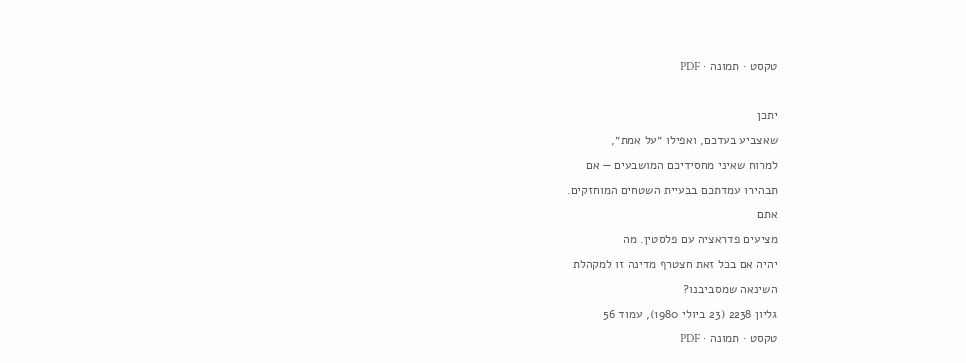טקסט · תמונה · PDF

יתכן
שאצביע בעדכם, ואפילו ״על אמת״,
למרוח שאיני מחסידיכם המושבעים — אם
תבהירו עמדתכם בבעיית השטחים המוחזקים.
אתם
מציעים פדראציה עם פלסטין. מה
יהיה אם בכל זאת חצטרף מדינה זו למקהלת
השינאה שמסביבנו?
גליון 2238 (23 ביולי 1980), עמוד 56
טקסט · תמונה · PDF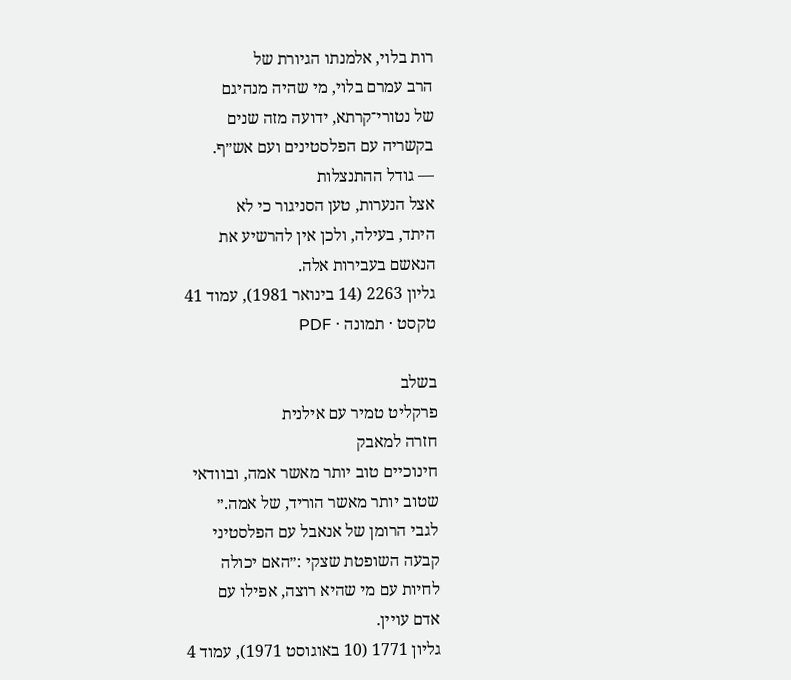רות בלוי, אלמנתו הגיורת של
הרב עמרם בלוי, מי שהיה מנהיגם
של נטורי־קרתא, ידועה מזה שנים
בקשריה עם הפלסטינים ועם אש״ף.
— גודל ההתנצלות
אצל הנערות, טען הסניגור כי לא
היתד, בעילה, ולכן אין להרשיע את
הנאשם בעבירות אלה.
גליון 2263 (14 בינואר 1981), עמוד 41
טקסט · תמונה · PDF

בשלב
פרקליט טמיר עם אילנית
חזרה למאבק
חינוכיים טוב יותר מאשר אמה, ובוודאי
שטוב יותר מאשר הוריד, של אמה.״
לגבי הרומן של אנאבל עם הפלסטיני
קבעה השופטת שצקי :״האם יכולה
לחיות עם מי שהיא רוצה, אפילו עם
אדם עויין.
גליון 1771 (10 באוגוסט 1971), עמוד 4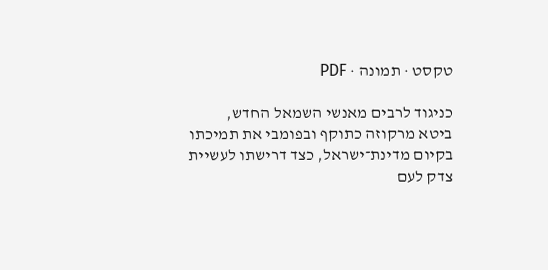טקסט · תמונה · PDF

כניגוד לרבים מאנשי השמאל החדש,
ביטא מרקוזה כתוקף ובפומבי את תמיכתו
בקיום מדינת־ישראל, כצד דרישתו לעשיית
צדק לעם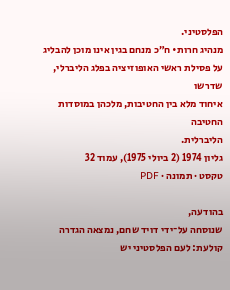הפלסטיני.
מנהיג חרות• ח״כ מנחם בגין אינו מוכן להבליג
על פסילת ראשי האופוזיציה בפלג הליברלי, שדרשו
איחוד מלא בין החטיבות, מלכהן במוסדות החטיבה
הליברלית.
גליון 1974 (2 ביולי 1975), עמוד 32
טקסט · תמונה · PDF

בהודעה,
שנוסחה על־ידי דויד שחם, נמצאה הגדרה
קולעת: לעם הפלסטיני יש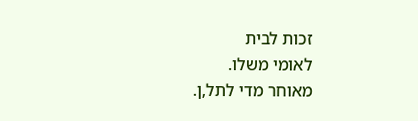זכות לבית
לאומי משלו.
מאוחר מדי לתל,ן.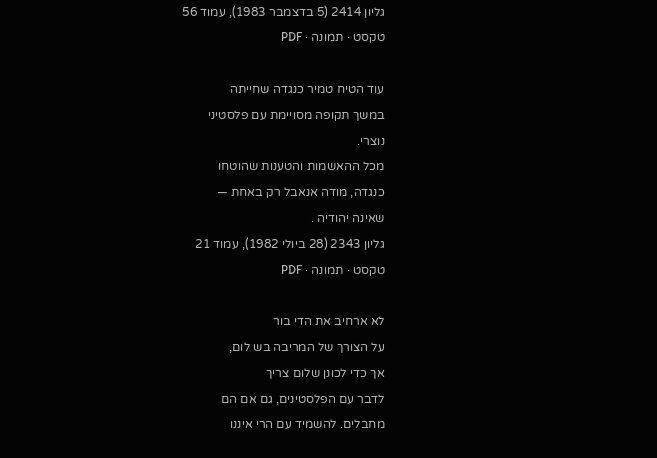גליון 2414 (5 בדצמבר 1983), עמוד 56
טקסט · תמונה · PDF

עוד הטיח טמיר כנגדה שחייתה
במשך תקופה מסויימת עם פלסטיני
נוצרי.
מכל ההאשמות והטענות שהוטחו
כנגדה, מודה אנאבל רק באחת —
שאינה יהודיה .
גליון 2343 (28 ביולי 1982), עמוד 21
טקסט · תמונה · PDF

לא ארחיב את הדי בור
על הצורך של המריבה בש לום,
אך כדי לכונן שלום צריך
לדבר עם הפלסטינים, גם אם הם
מחבלים. להשמיד עם הרי איננו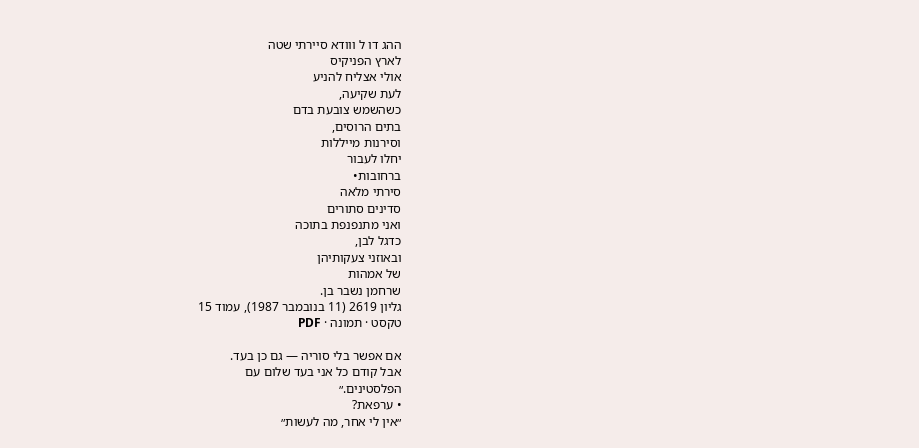ההג דו ל ווודא סיירתי שטה
לארץ הפניקיס
אולי אצליח להניע
לעת שקיעה,
כשהשמש צובעת בדם
בתים הרוסים,
וסירנות מייללות
יחלו לעבור
ברחובות•
סירתי מלאה
סדינים סתורים
ואני מתנפנפת בתוכה
כדגל לבן,
ובאוזני צעקותיהן
של אמהות
שרחמן נשבר בן.
גליון 2619 (11 בנובמבר 1987), עמוד 15
טקסט · תמונה · PDF

אם אפשר בלי סוריה — גם כן בעד.
אבל קודם כל אני בעד שלום עם
הפלסטינים.״
• ערפאת?
״אין לי אחר, מה לעשות״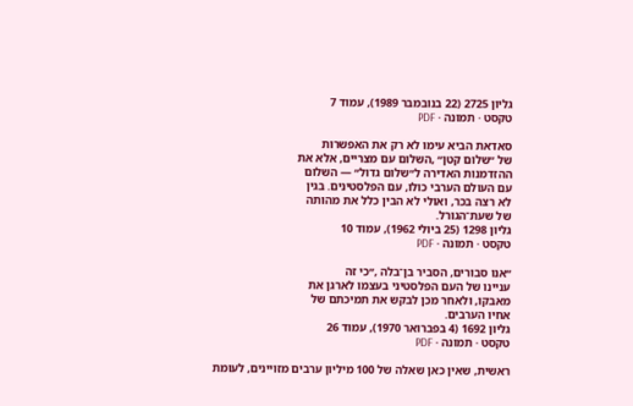גליון 2725 (22 בנובמבר 1989), עמוד 7
טקסט · תמונה · PDF

סאדאת הביא עימו לא רק את האפשרות
של ״שלום קטן״ ,השלום עם מצריים, אלא את
ההזדמנות האדירה ל״שלום גדול״ — השלום
עם העולם הערבי כולו, עם הפלסטינים. בגין
לא רצה בכר, ואולי לא הבין כלל את מהותה
של שעת־הגורל.
גליון 1298 (25 ביולי 1962), עמוד 10
טקסט · תמונה · PDF

״אנו סבורים, הסביר בן־בלה ,״כי זה
עניינו של העם הפלסטיני בעצמו לארגן את
מאבקו, ולאחר מכן לבקש את תמיכתם של
אחיו הערבים.
גליון 1692 (4 בפברואר 1970), עמוד 26
טקסט · תמונה · PDF

ראשית, שאין כאן שאלה של 100 מיליון ערבים מזויינים, לעומת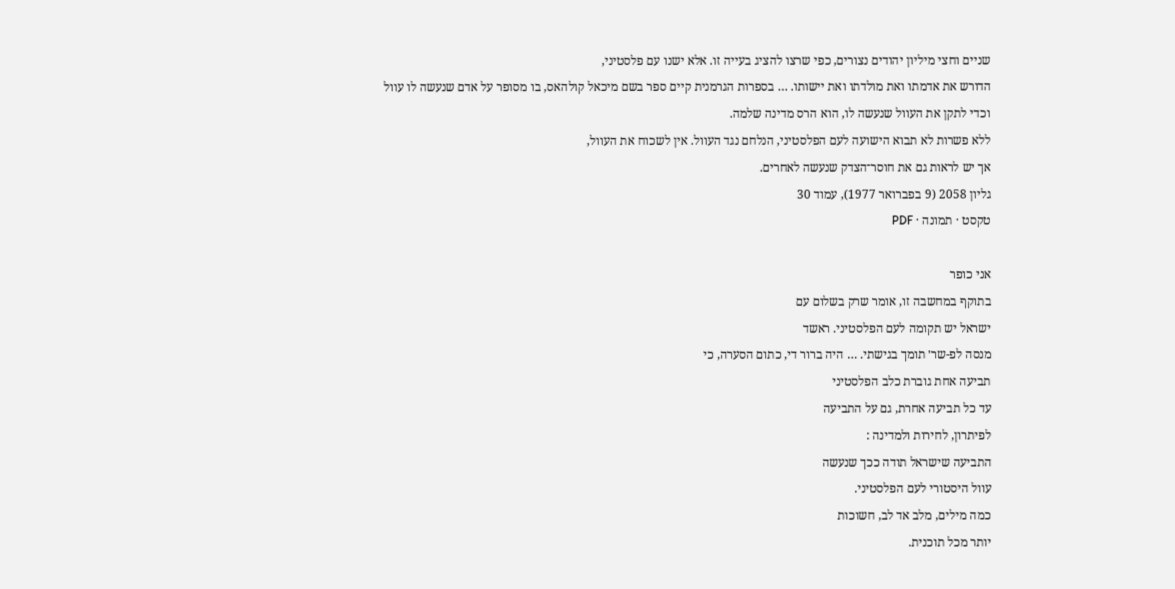שניים וחצי מיליון יהודים נצורים, כפי שרצו להציג בעייה זו. אלא ישנו עם פלסטיני,
הדורש את אדמתו ואת מולדתו ואת יישותו. … בספרות הגרמנית קיים ספר בשם מיכאל קולהאס, בו מסופר על אדם שנעשה לו עוול
וכדי לתקן את העוול שנעשה לו, הוא הרס מדינה שלמה.
ללא פשרות לא תבוא הישועה לעם הפלסטיני, הנלחם נגד העוול. אין לשכוח את העוול,
אך יש לראות גם את חוסר־הצדק שנעשה לאחרים.
גליון 2058 (9 בפברואר 1977), עמוד 30
טקסט · תמונה · PDF

אני כופר
בתוקף במחשבה זו, אומר שרק בשלום עם
ישראל יש תקומה לעם הפלסטיני. ראשד
מנסה לפ-שר׳ תומך בגישתי. … היה ברור די, כתום הסערה, כי
תביעה אחת גוברת כלב הפלסטיני
עד כל תביעה אחרת, גם על התביעה
לפיתרון, לחירות ולמדינה :
התביעה שישראל תודה ככך שנעשה
עוול היסטורי לעם הפלסטיני.
כמה מילים, מלב אד לב, חשוכות
יותר מכל תוכנית.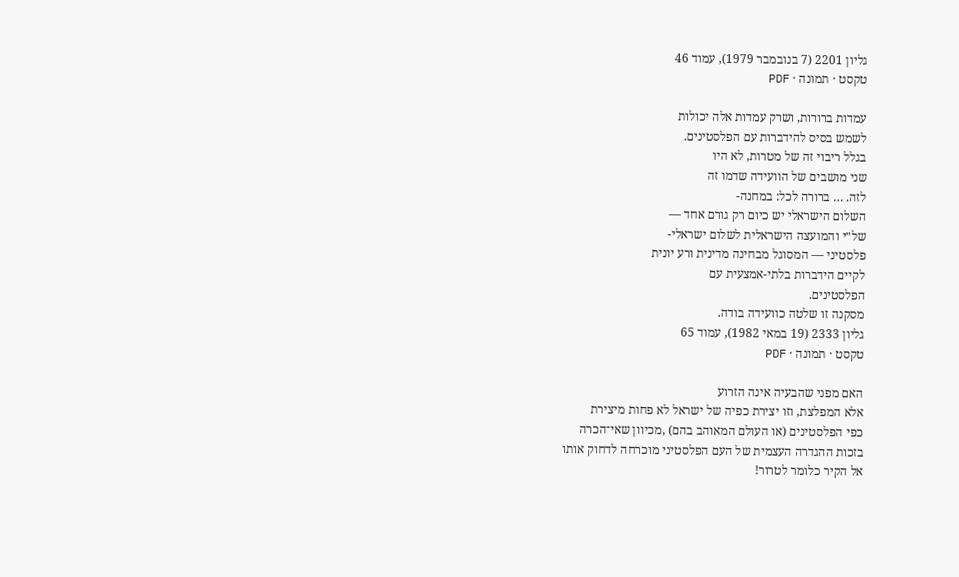גליון 2201 (7 בנובמבר 1979), עמוד 46
טקסט · תמונה · PDF

עמדות ברורות, ושרק עמדות אלה יכולות
לשמש בסיס להידברות עם הפלסטינים.
בגלל ריבוי זה של מטרות, לא היו
שני מושבים של הוועידה שדמו זה
לזה. … ברורה לכל: במחנה-
השלום הישראלי יש כיום רק גורם אחד —
של״י והמועצה הישראלית לשלום ישראלי-
פלסטיני — המסוגל מבחינה מדינית ורע יונית
לקיים הידברות בלתי-אמצעית עם
הפלסטינים.
מסקנה זו שלטה כוועידה בודה.
גליון 2333 (19 במאי 1982), עמוד 65
טקסט · תמונה · PDF

האם מפני שהבעיה אינה הזרוע
אלא המפלצת, וזו יצירת כפיה של ישראל לא פחות מיצירת
כפי הפלסטינים (או העולם המאוהב בהם) ,מכיוון שאי־הכרה
בזכות ההגדרה העצמית של העם הפלסטיני מוכרחה לדחוק אותו
אל הקיר כלומר לטרור!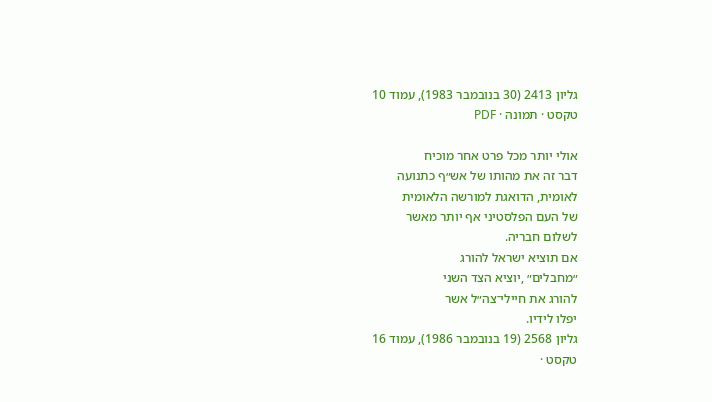גליון 2413 (30 בנובמבר 1983), עמוד 10
טקסט · תמונה · PDF

אולי יותר מכל פרט אחר מוכיח
דבר זה את מהותו של אש״ף כתנועה
לאומית, הדואגת למורשה הלאומית
של העם הפלסטיני אף יותר מאשר
לשלום חבריה.
אם תוציא ישראל להורג
״מחבלים״ ,יוציא הצד השני
להורג את חיילי־צה״ל אשר
יפלו לידיו.
גליון 2568 (19 בנובמבר 1986), עמוד 16
טקסט ·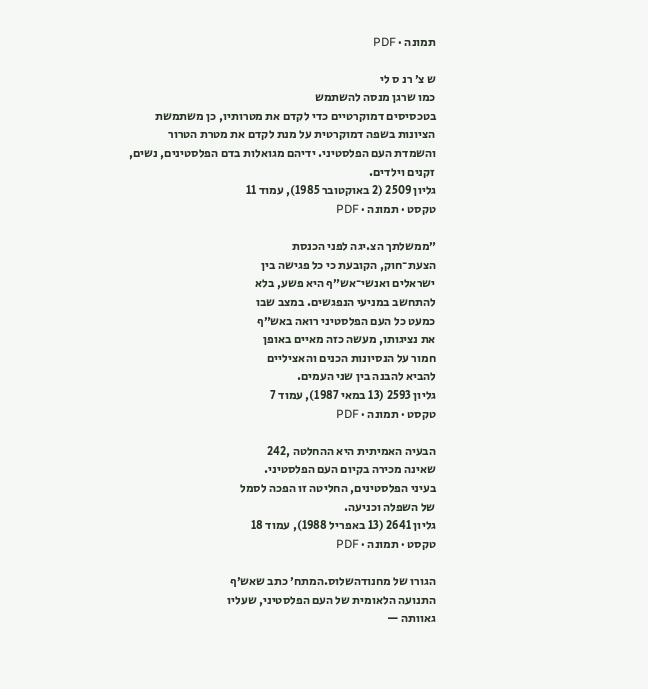תמונה · PDF

ש צ׳ רנ ס לי
כמו שרגן מנסה להשתמש
בטכסיסים דמוקרטיים כדי לקדם את מטרותיו, כן משתמשת
הציונות בשפה דמוקרטית על מנת לקדם את מטרת הטרור
והשמדת העם הפלסטיני. ידיהם מגואלות בדם הפלסטינים, נשים,
זקנים וילדים.
גליון 2509 (2 באוקטובר 1985), עמוד 11
טקסט · תמונה · PDF

״ממשלתך הצ.יגה לפני הכנסת
הצעת־חוק, הקובעת כי כל פגישה בין
ישראלים ואנשי־אש״ף היא פשע, בלא
להתחשב במניעי הנפגשים. במצב שבו
כמעט כל העם הפלסטיני רואה באש״ף
את נציגותו, מעשה כזה מאיים באופן
חמור על הנסיונות הכנים והאציליים
להביא להבנה בין שני העמים.
גליון 2593 (13 במאי 1987), עמוד 7
טקסט · תמונה · PDF

הבעיה האמיתית היא ההחלטה ,242
שאינה מכירה בקיום העם הפלסטיני.
בעיני הפלסטינים, החליטה זו הפכה לסמל
של השפלה וכניעה.
גליון 2641 (13 באפריל 1988), עמוד 18
טקסט · תמונה · PDF

הגורו של מחנודהשלוס.המתח׳ כתב שאש׳ף
התנועה הלאומית של העם הפלסטיני, שעליו
גאוותה —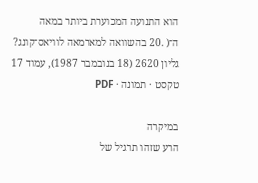הוא התנועה המכוערת ביותר במאה
ה־( .20 בהשוואה למארמאה לוויאס־קונג?
גליון 2620 (18 בנובמבר 1987), עמוד 17
טקסט · תמונה · PDF

במיקרה
הרע שזהו תרגיל של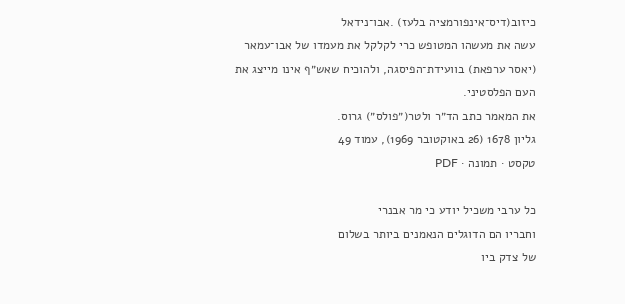כיזוב(דיס־אינפורמציה בלעז) .אבו־נידאל
עשה את מעשהו המטופש כרי לקלקל את מעמדו של אבו־עמאר
(יאסר ערפאת) בוועידת־הפיסגה, ולהוכיח שאש״ף אינו מייצג את
העם הפלסטיני.
את המאמר כתב הד״ר ולטר(״פולס״) גרוס.
גליון 1678 (26 באוקטובר 1969), עמוד 49
טקסט · תמונה · PDF

כל ערבי משכיל יודע כי מר אבנרי
וחבריו הם הדוגלים הנאמנים ביותר בשלום
של צדק ביו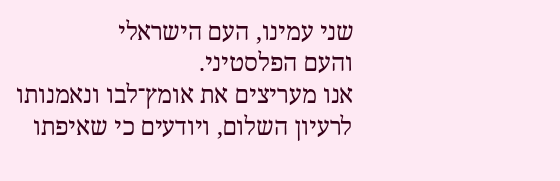שני עמינו, העם הישראלי
והעם הפלסטיני.
אנו מעריצים את אומץ־לבו ונאמנותו
לרעיון השלום, ויודעים כי שאיפתו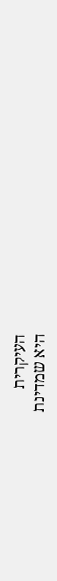העיקרית
היא שמדינת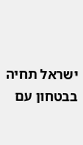ישראל תחיה בבטחון עם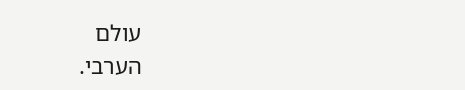עולם
הערבי.